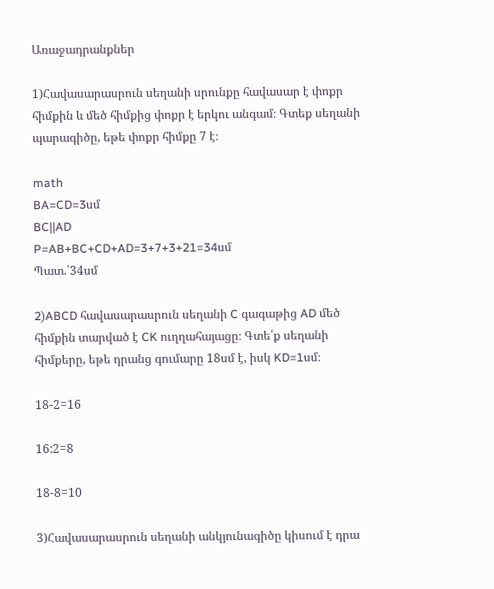Առաջադրանքներ

1)Հավասարասրուն սեղանի սրունքը հավասար է փոքր հիմքին և մեծ հիմքից փոքր է երկու անգամ։ Գտեք սեղանի պարագիծը, եթե փոքր հիմքը 7 է։

math
BA=CD=3սմ
BC||AD
P=AB+BC+CD+AD=3+7+3+21=34սմ
Պատ.՝34սմ

2)ABCD հավասարասրուն սեղանի C գագաթից AD մեծ հիմքին տարված է CK ուղղահայացը։ Գտե՛ք սեղանի հիմքերը, եթե դրանց գումարը 18սմ է, իսկ KD=1սմ։

18-2=16

16:2=8

18-8=10

3)Հավասարասրուն սեղանի անկյունագիծը կիսում է դրա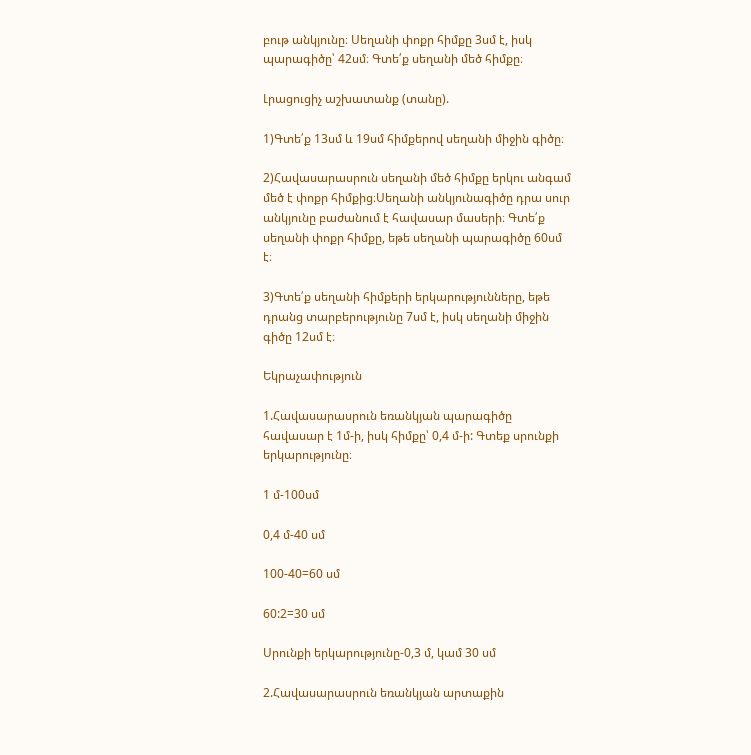բութ անկյունը։ Սեղանի փոքր հիմքը 3սմ է, իսկ պարագիծը՝ 42սմ։ Գտե՛ք սեղանի մեծ հիմքը։

Լրացուցիչ աշխատանք (տանը).

1)Գտե՛ք 13սմ և 19սմ հիմքերով սեղանի միջին գիծը։

2)Հավասարասրուն սեղանի մեծ հիմքը երկու անգամ մեծ է փոքր հիմքից։Սեղանի անկյունագիծը դրա սուր անկյունը բաժանում է հավասար մասերի։ Գտե՛ք սեղանի փոքր հիմքը, եթե սեղանի պարագիծը 60սմ է։

3)Գտե՛ք սեղանի հիմքերի երկարությունները, եթե դրանց տարբերությունը 7սմ է, իսկ սեղանի միջին գիծը 12սմ է։

Եկրաչափություն

1.Հավասարասրուն եռանկյան պարագիծը հավասար է 1մ-ի, իսկ հիմքը՝ 0,4 մ-ի: Գտեք սրունքի երկարությունը։

1 մ-100սմ

0,4 մ-40 սմ

100-40=60 սմ

60:2=30 սմ

Սրունքի երկարությունը-0,3 մ, կամ 30 սմ

2.Հավասարասրուն եռանկյան արտաքին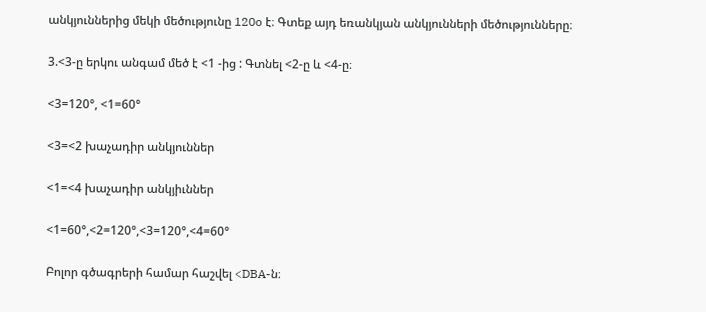անկյուններից մեկի մեծությունը 120o է։ Գտեք այդ եռանկյան անկյունների մեծությունները։

3.<3-ը երկու անգամ մեծ է <1 -ից : Գտնել <2-ը և <4-ը։

<3=120°, <1=60°

<3=<2 խաչադիր անկյուններ

<1=<4 խաչադիր անկյիւններ

<1=60°,<2=120°,<3=120°,<4=60°

Բոլոր գծագրերի համար հաշվել <DBA-ն։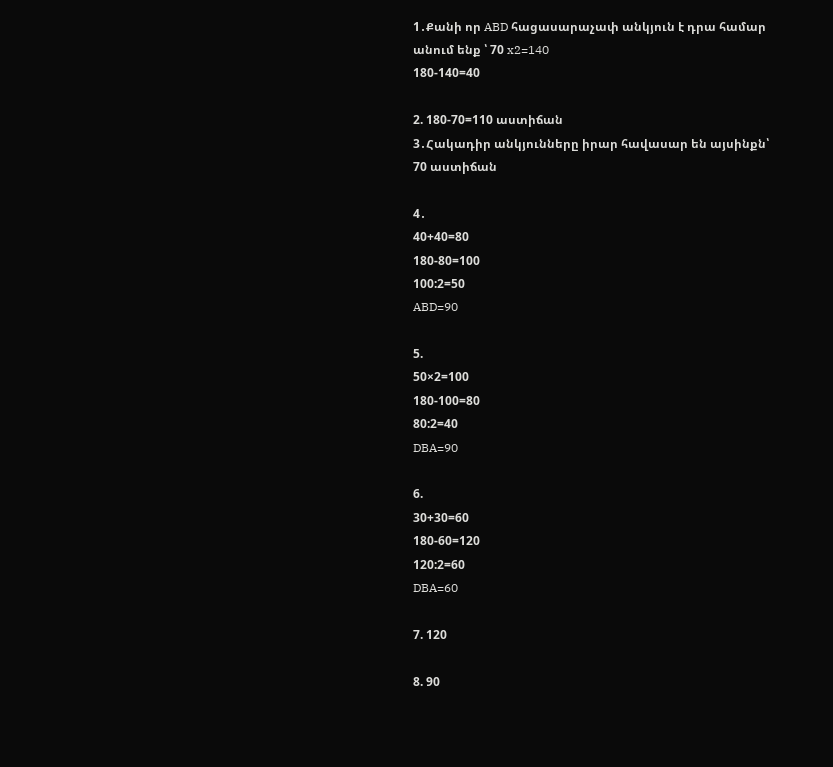1․Քանի որ ABD հացասարաչափ անկյուն է դրա համար անում ենք ՝ 70 x2=140
180-140=40

2. 180-70=110 աստիճան
3․Հակադիր անկյունները իրար հավասար են այսինքն՝
70 աստիճան

4․
40+40=80
180-80=100
100:2=50
ABD=90

5.
50×2=100
180-100=80
80:2=40
DBA=90

6.
30+30=60
180-60=120
120:2=60
DBA=60

7. 120

8. 90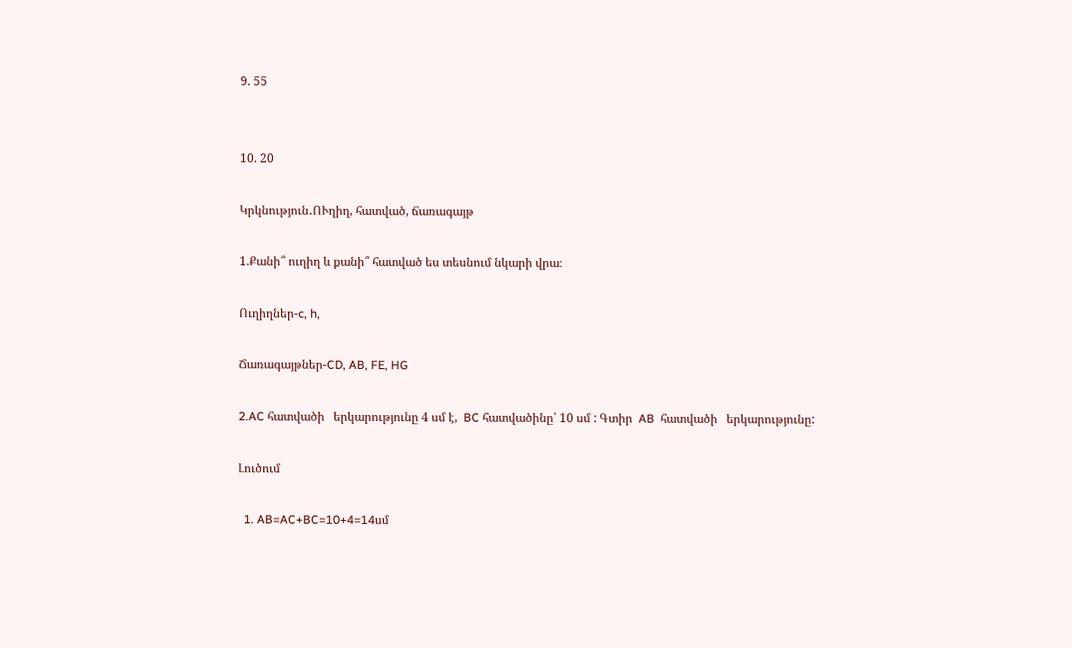9. 55


10. 20

Կրկնություն․ՈՒղիղ, հատված, ճառագայթ

1.Քանի՞ ուղիղ և քանի՞ հատված ես տեսնում նկարի վրա։

Ուղիղներ-c, h,

Ճառագայթներ-CD, AB, FE, HG

2.AC հատվածի   երկարությունը 4 սմ է,  BC հատվածինը՝ 10 սմ : Գտիր  AB  հատվածի   երկարությունը:

Լուծում

  1. AB=AC+BC=10+4=14սմ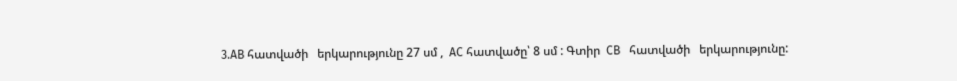3.AB հատվածի   երկարությունը 27 սմ ,  AC հատվածը՝ 8 սմ : Գտիր  CB   հատվածի   երկարությունը: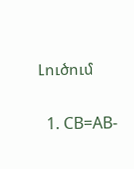Լուծում

  1. CB=AB-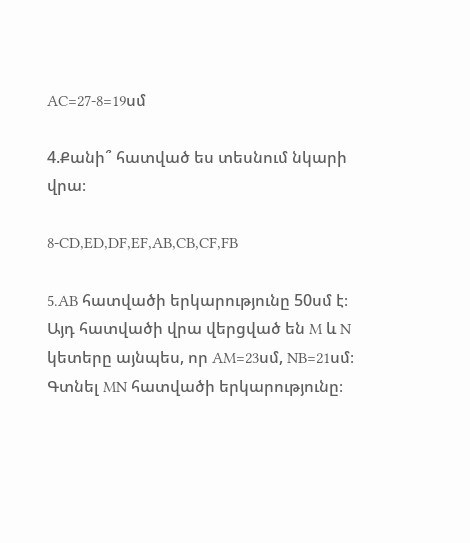AC=27-8=19սմ

4.Քանի՞ հատված ես տեսնում նկարի վրա։

8-CD,ED,DF,EF,AB,CB,CF,FB

5.AB հատվածի երկարությունը 50սմ է։ Այդ հատվածի վրա վերցված են M և N կետերը այնպես, որ AM=23սմ, NB=21սմ։ Գտնել MN հատվածի երկարությունը։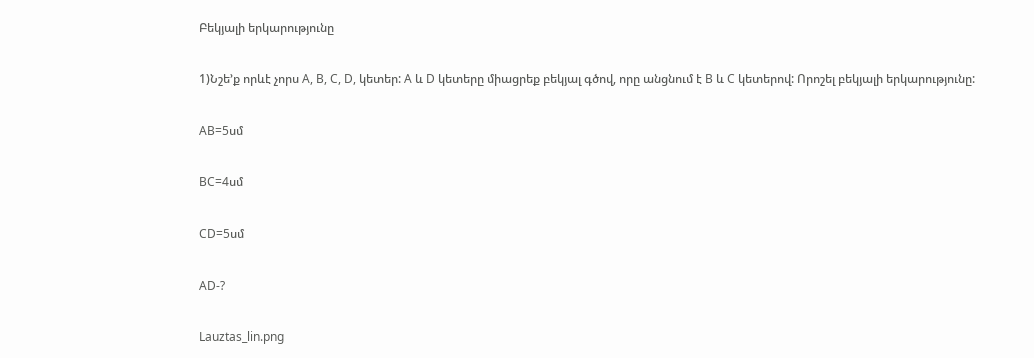Բեկյալի երկարությունը

1)Նշե’ք որևէ չորս A, B, C, D, կետեր: A և D կետերը միացրեք բեկյալ գծով, որը անցնում է B և C կետերով: Որոշել բեկյալի երկարությունը:

AB=5սմ

BC=4սմ

CD=5սմ

AD-?

Lauztas_lin.png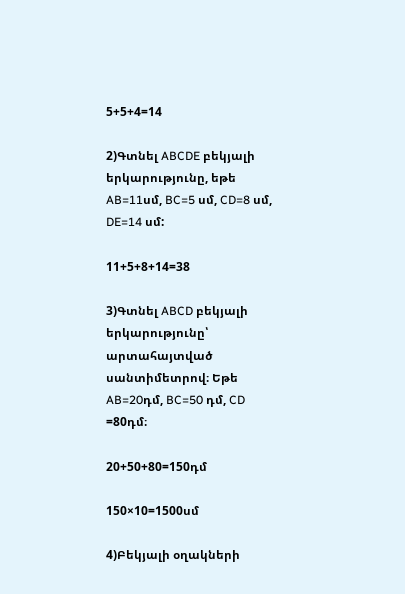5+5+4=14

2)Գտնել ABCDE բեկյալի երկարությունը, եթե AB=11սմ, BC=5 սմ, CD=8 սմ, DE=14 սմ:

11+5+8+14=38

3)Գտնել ABCD բեկյալի երկարությունը՝ արտահայտված սանտիմետրով։ Եթե AB=20դմ, BC=50 դմ, CD =80դմ։

20+50+80=150դմ

150×10=1500սմ

4)Բեկյալի օղակների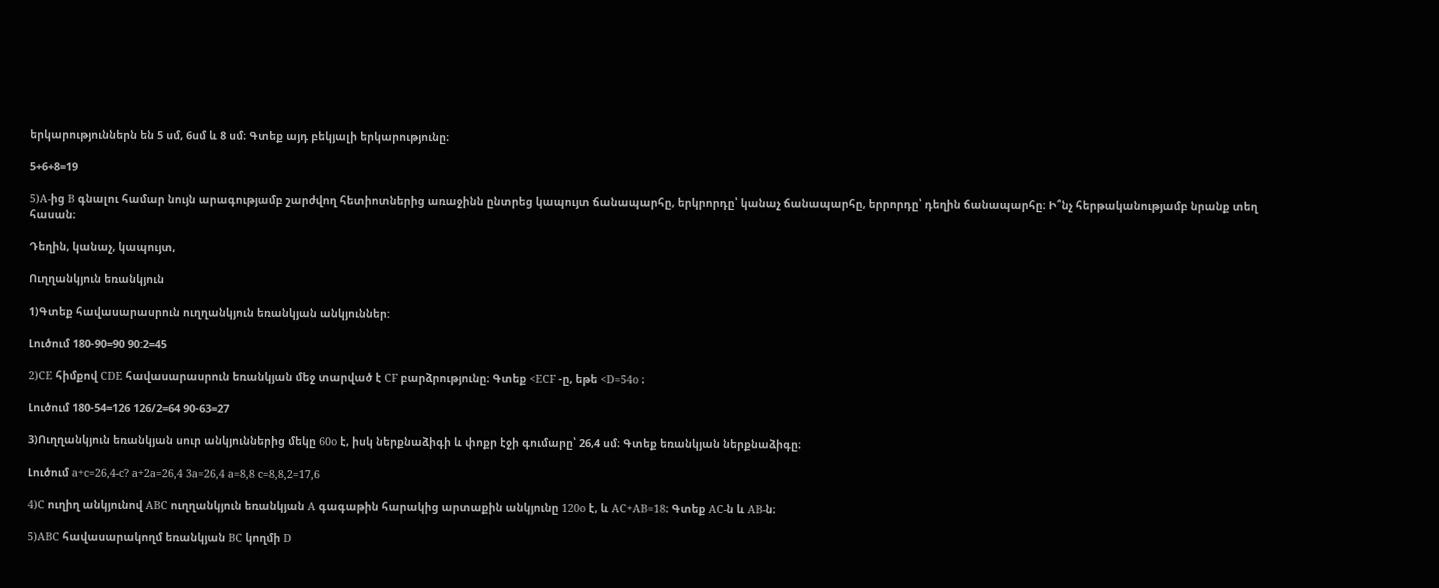երկարություններն են 5 սմ, 6սմ և 8 սմ։ Գտեք այդ բեկյալի երկարությունը։

5+6+8=19

5)A-ից B գնալու համար նույն արագությամբ շարժվող հետիոտներից առաջինն ընտրեց կապույտ ճանապարհը, երկրորդը՝ կանաչ ճանապարհը, երրորդը՝ դեղին ճանապարհը։ Ի՞նչ հերթականությամբ նրանք տեղ հասան։

Դեղին, կանաչ, կապույտ,

Ուղղանկյուն եռանկյուն

1)Գտեք հավասարասրուն ուղղանկյուն եռանկյան անկյուններ:

Լուծում 180-90=90 90:2=45

2)CE հիմքով CDE հավասարասրուն եռանկյան մեջ տարված է CF բարձրությունը։ Գտեք <ECF -ը, եթե <D=54o ։

Լուծում 180-54=126 126/2=64 90-63=27

3)Ուղղանկյուն եռանկյան սուր անկյուններից մեկը 60o է, իսկ ներքնաձիգի և փոքր էջի գումարը՝ 26,4 սմ։ Գտեք եռանկյան ներքնաձիգը։

Լուծում a+c=26,4-c? a+2a=26,4 3a=26,4 a=8,8 c=8,8,2=17,6

4)C ուղիղ անկյունով ABC ուղղանկյուն եռանկյան A գագաթին հարակից արտաքին անկյունը 120o է, և AC+AB=18։ Գտեք AC-ն և AB-ն։

5)ABC հավասարակողմ եռանկյան BC կողմի D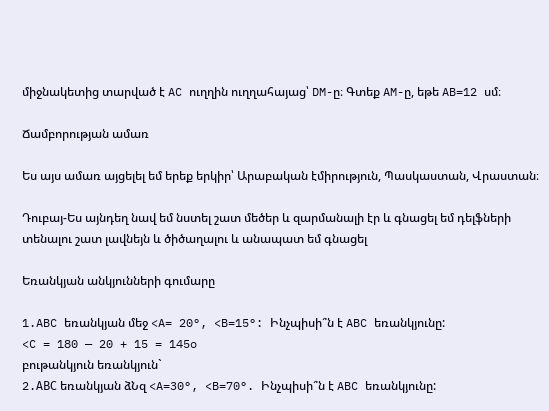միջնակետից տարված է AC ուղղին ուղղահայաց՝ DM-ը։ Գտեք AM-ը, եթե AB=12 սմ։

Ճամբորության ամառ

Ես այս ամառ այցելել եմ երեք երկիր՝ Արաբական էմիրություն, Պասկաստան, Վրաստան։

Դուբայ-Ես այնդեղ նավ եմ նստել շատ մեծեր և զարմանալի էր և գնացել եմ դելֆների տենալու շատ լավնեյն և ծիծաղալու և անապատ եմ գնացել

Եռանկյան անկյունների գումարը

1.ABC եռանկյան մեջ <A= 20°, <B=15°: Ինչպիսի՞ն է ABC եռանկյունը:
<C = 180 — 20 + 15 = 145o
բութանկյուն եռանկյուն`
2.ABС եռանկյան ձՆզ <A=30°, <B=70°. Ինչպիսի՞ն է ABC եռանկյունը: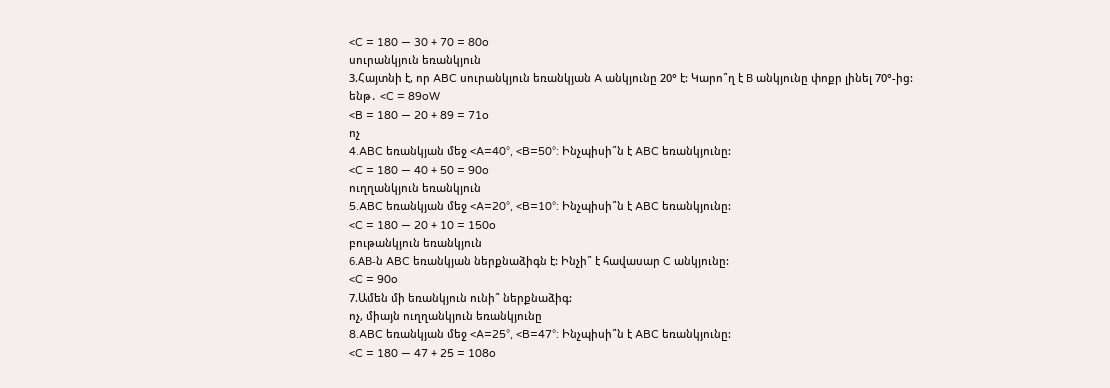<C = 180 — 30 + 70 = 80o
սուրանկյուն եռանկյուն
3.Հայտնի է, որ ABC սուրանկյուն եռանկյան A անկյունը 20° է: Կարո՞ղ է В անկյունը փոքր լինել 70°-ից:
ենթ․ <C = 89oW
<B = 180 — 20 + 89 = 71o
ոչ
4.ABC եռանկյան մեջ <A=40°, <B=50°: Ինչպիսի՞ն է ABC եռանկյունը:
<C = 180 — 40 + 50 = 90o
ուղղանկյուն եռանկյուն
5.ABC եռանկյան մեջ <A=20°, <B=10°: Ինչպիսի՞ն է ABC եռանկյունը:
<C = 180 — 20 + 10 = 150o
բութանկյուն եռանկյուն
6.АВ-ն ABC եռանկյան ներքնաձիգն է: Ինչի՞ է հավասար C անկյունը:
<C = 90o
7.Ամեն մի եռանկյուն ունի՞ ներքնաձիգ:
ոչ, միայն ուղղանկյուն եռանկյունը
8.ABC եռանկյան մեջ <A=25°, <B=47°: Ինչպիսի՞ն է ABC եռանկյունը:
<C = 180 — 47 + 25 = 108o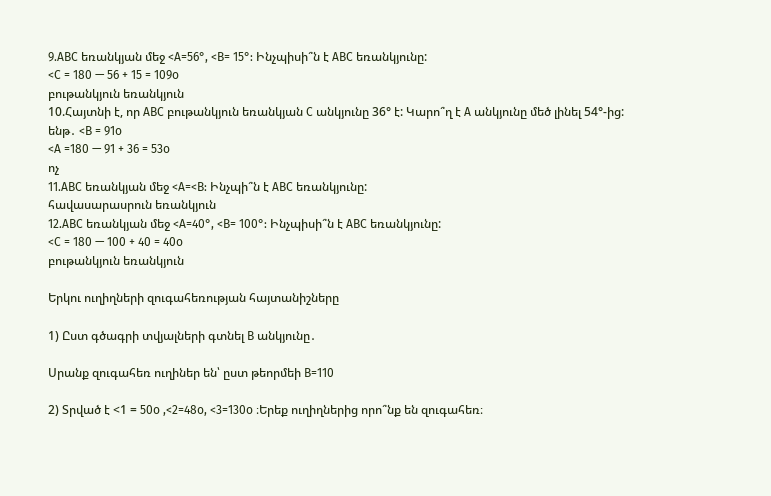9.ABC եռանկյան մեջ <A=56°, <B= 15°: Ինչպիսի՞ն է ABC եռանկյունը:
<C = 180 — 56 + 15 = 109o
բութանկյուն եռանկյուն
10.Հայտնի է, որ ABC բութանկյուն եռանկյան C անկյունը 36° է: Կարո՞ղ է A անկյունը մեծ լինել 54°-ից:
ենթ․ <B = 91o
<A =180 — 91 + 36 = 53o
ոչ
11.ABC եռանկյան մեջ <A=<B: Ինչպի՞ն է ABC եռանկյունը:
հավասարասրուն եռանկյուն
12.ABC եռանկյան մեջ <A=40°, <B= 100°: Ինչպիսի՞ն է ABC եռանկյունը:
<C = 180 — 100 + 40 = 40o
բութանկյուն եռանկյուն

Երկու ուղիղների զուգահեռության հայտանիշները

1) Ըստ գծագրի տվյալների գտնել B անկյունը․

Սրանք զուգահեռ ուղիներ են՝ ըստ թեորմեի B=110

2) Տրված է <1 = 50o ,<2=48o, <3=130o ։Երեք ուղիղներից որո՞նք են զուգահեռ։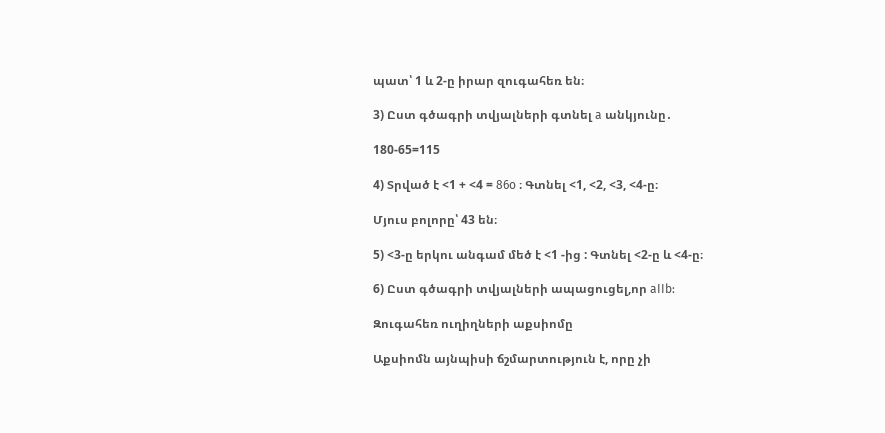պատ՝ 1 և 2-ը իրար զուգահեռ են։

3) Ըստ գծագրի տվյալների գտնել a անկյունը․

180-65=115

4) Տրված է <1 + <4 = 86o ։ Գտնել <1, <2, <3, <4-ը։

Մյուս բոլորը՝ 43 են։

5) <3-ը երկու անգամ մեծ է <1 -ից : Գտնել <2-ը և <4-ը։

6) Ըստ գծագրի տվյալների ապացուցել,որ aIIb:

Զուգահեռ ուղիղների աքսիոմը

Աքսիոմն այնպիսի ճշմարտություն է, որը չի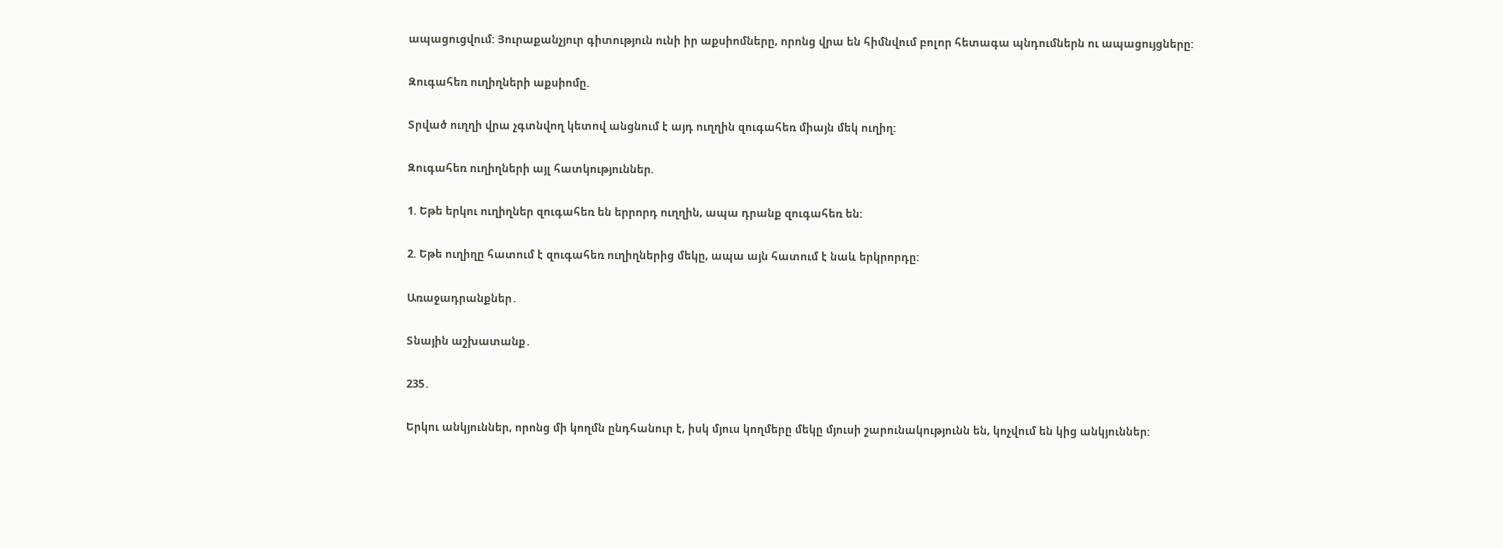ապացուցվում: Յուրաքանչյուր գիտություն ունի իր աքսիոմները, որոնց վրա են հիմնվում բոլոր հետագա պնդումներն ու ապացույցները:

Զուգահեռ ուղիղների աքսիոմը.

Տրված ուղղի վրա չգտնվող կետով անցնում է այդ ուղղին զուգահեռ միայն մեկ ուղիղ:

Զուգահեռ ուղիղների այլ հատկություններ.

1. Եթե երկու ուղիղներ զուգահեռ են երրորդ ուղղին, ապա դրանք զուգահեռ են:

2. Եթե ուղիղը հատում է զուգահեռ ուղիղներից մեկը, ապա այն հատում է նաև երկրորդը:

Առաջադրանքներ․

Տնային աշխատանք․

235․

Երկու անկյուններ, որոնց մի կողմն ընդհանուր է, իսկ մյուս կողմերը մեկը մյուսի շարունակությունն են, կոչվում են կից անկյուններ: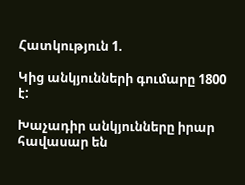Հատկություն 1.

Կից անկյունների գումարը 1800 է:

Խաչադիր անկյունները իրար հավասար են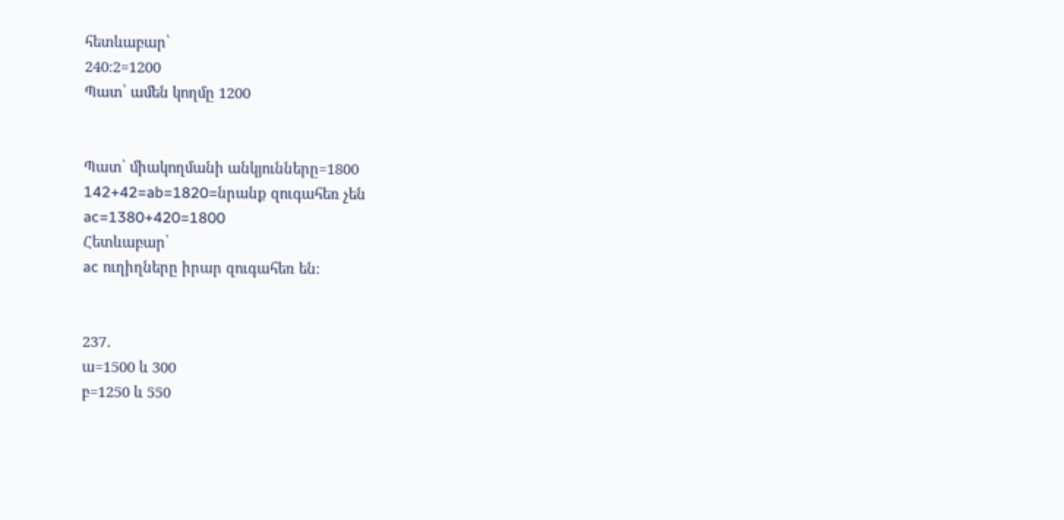հետևաբար՝
240։2=1200
Պատ՝ ամեն կողմը 1200


Պատ՝ միակողմանի անկյունները=1800
142+42=ab=1820=նրանք զուգահեռ չեն
ac=1380+420=1800
Հետևաբար՝
ac ուղիղները իրար զուգահեռ են։


237․
ա=1500 և 300
բ=1250 և 550